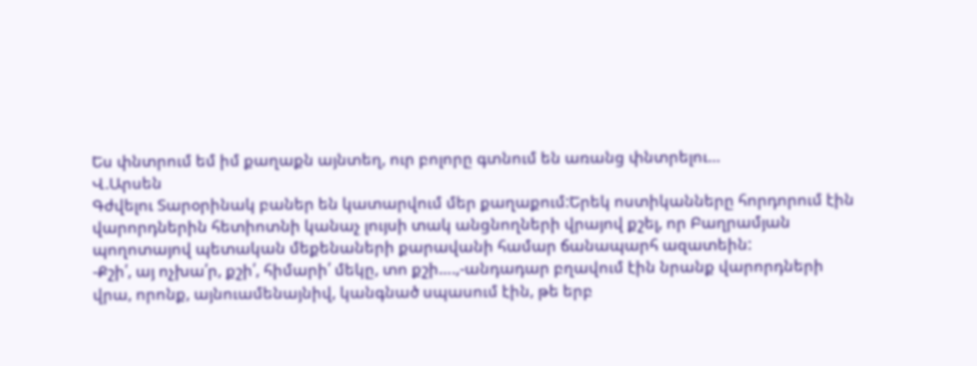Ես փնտրում եմ իմ քաղաքն այնտեղ, ուր բոլորը գտնում են առանց փնտրելու…
Վ.Արսեն
Գժվելու Տարօրինակ բաներ են կատարվում մեր քաղաքում:Երեկ ոստիկանները հորդորում էին վարորդներին հետիոտնի կանաչ լույսի տակ անցնողների վրայով քշել, որ Բաղրամյան պողոտայով պետական մեքենաների քարավանի համար ճանապարհ ազատեին:
-Քշի՛, այ ոչխա՛ր, քշի՛, հիմարի՛ մեկը, տո քշի….,-անդադար բղավում էին նրանք վարորդների վրա, որոնք, այնուամենայնիվ, կանգնած սպասում էին, թե երբ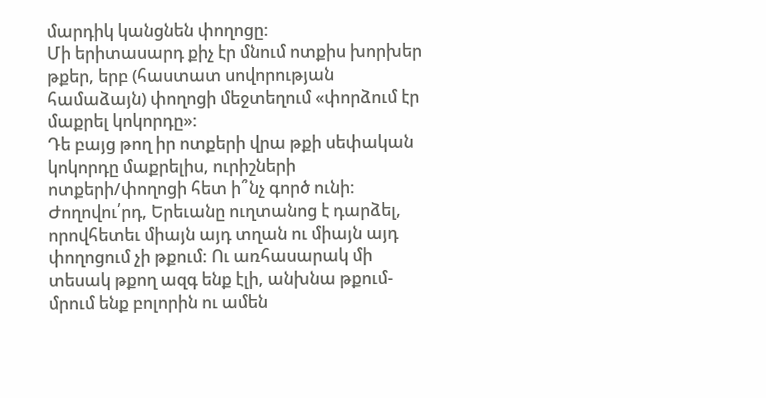մարդիկ կանցնեն փողոցը:
Մի երիտասարդ քիչ էր մնում ոտքիս խորխեր թքեր, երբ (հաստատ սովորության համաձայն) փողոցի մեջտեղում «փորձում էր մաքրել կոկորդը»:
Դե բայց թող իր ոտքերի վրա թքի սեփական կոկորդը մաքրելիս, ուրիշների ոտքերի/փողոցի հետ ի՞նչ գործ ունի:
Ժողովու՛րդ, Երեւանը ուղտանոց է դարձել, որովհետեւ միայն այդ տղան ու միայն այդ փողոցում չի թքում: Ու առհասարակ մի տեսակ թքող ազգ ենք էլի, անխնա թքում-մրում ենք բոլորին ու ամեն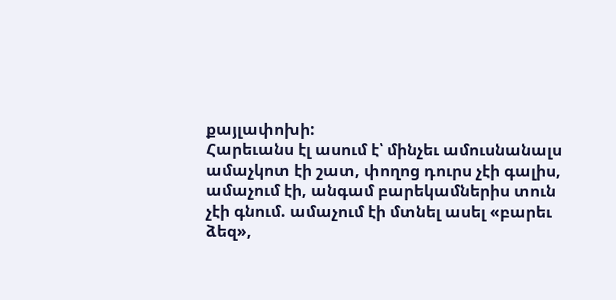քայլափոխի:
Հարեւանս էլ ասում է՝ մինչեւ ամուսնանալս ամաչկոտ էի շատ, փողոց դուրս չէի գալիս, ամաչում էի, անգամ բարեկամներիս տուն չէի գնում. ամաչում էի մտնել ասել «բարեւ ձեզ»,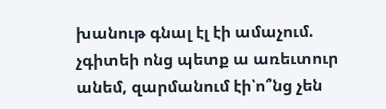խանութ գնալ էլ էի ամաչում. չգիտեի ոնց պետք ա առեւտուր անեմ, զարմանում էի՝ո՞նց չեն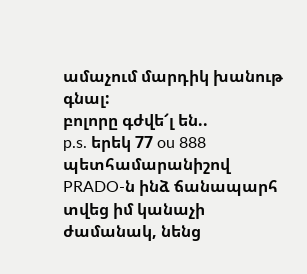ամաչում մարդիկ խանութ գնալ:
բոլորը գժվե՜լ են..
p.s. երեկ 77 ou 888 պետհամարանիշով PRADO-ն ինձ ճանապարհ տվեց իմ կանաչի ժամանակ, նենց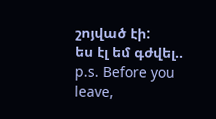շոյված էի:
ես էլ եմ գժվել..
p.s. Before you leave,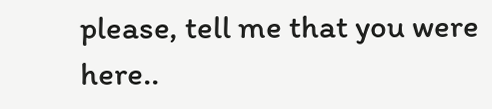please, tell me that you were here..